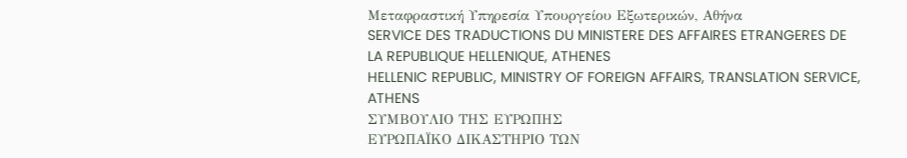Μεταφραστική Υπηρεσία Υπουργείου Εξωτερικών, Αθήνα
SERVICE DES TRADUCTIONS DU MINISTERE DES AFFAIRES ETRANGERES DE LA REPUBLIQUE HELLENIQUE, ATHENES
HELLENIC REPUBLIC, MINISTRY OF FOREIGN AFFAIRS, TRANSLATION SERVICE, ATHENS
ΣΥΜΒΟΥΛΙΟ ΤΗΣ ΕΥΡΩΠΗΣ
ΕΥΡΩΠΑΪΚΟ ΔΙΚΑΣΤΗΡΙΟ ΤΩΝ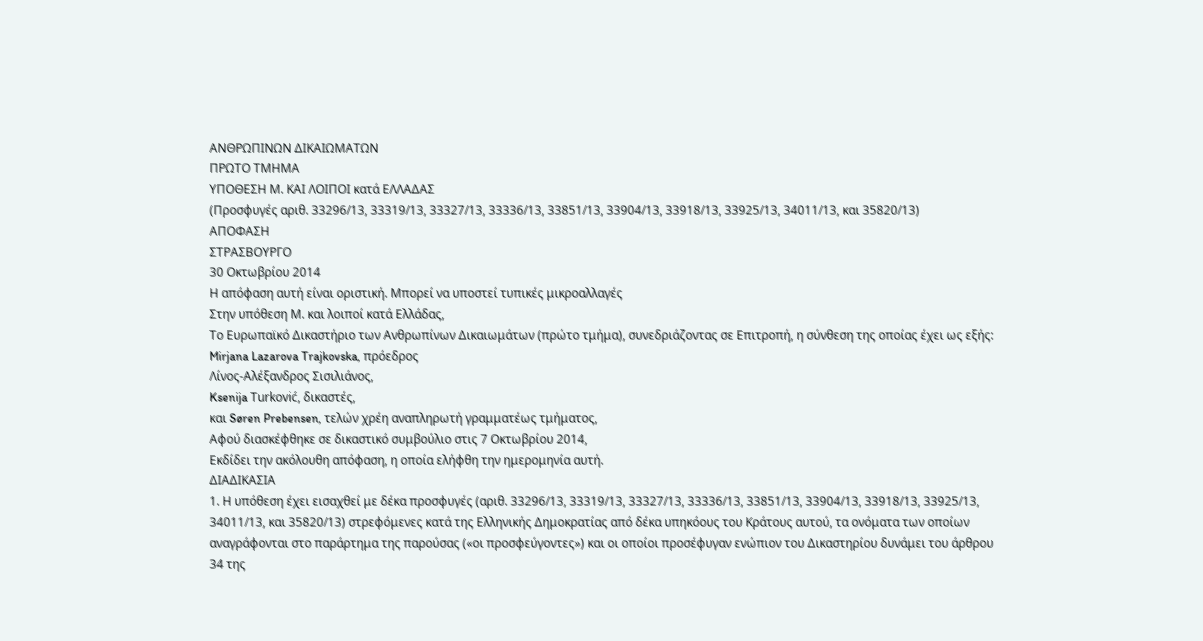ΑΝΘΡΩΠΙΝΩΝ ΔΙΚΑΙΩΜΑΤΩΝ
ΠΡΩΤΟ ΤΜΗΜΑ
ΥΠΟΘΕΣΗ Μ. ΚΑΙ ΛΟΙΠΟΙ κατά ΕΛΛΑΔΑΣ
(Προσφυγές αριθ. 33296/13, 33319/13, 33327/13, 33336/13, 33851/13, 33904/13, 33918/13, 33925/13, 34011/13, και 35820/13)
ΑΠΟΦΑΣΗ
ΣΤΡΑΣΒΟΥΡΓΟ
30 Οκτωβρίου 2014
Η απόφαση αυτή είναι οριστική. Μπορεί να υποστεί τυπικές μικροαλλαγές
Στην υπόθεση Μ. και λοιποί κατά Ελλάδας,
Το Ευρωπαϊκό Δικαστήριο των Ανθρωπίνων Δικαιωμάτων (πρώτο τμήμα), συνεδριάζοντας σε Επιτροπή, η σύνθεση της οποίας έχει ως εξής:
Mirjana Lazarova Trajkovska, πρόεδρος
Λίνος-Αλέξανδρος Σισιλιάνος,
Ksenija Turković, δικαστές,
και Søren Prebensen, τελών χρέη αναπληρωτή γραμματέως τμήματος,
Αφού διασκέφθηκε σε δικαστικό συμβούλιο στις 7 Οκτωβρίου 2014,
Εκδίδει την ακόλουθη απόφαση, η οποία ελήφθη την ημερομηνία αυτή.
ΔΙΑΔΙΚΑΣΙΑ
1. Η υπόθεση έχει εισαχθεί με δέκα προσφυγές (αριθ. 33296/13, 33319/13, 33327/13, 33336/13, 33851/13, 33904/13, 33918/13, 33925/13, 34011/13, και 35820/13) στρεφόμενες κατά της Ελληνικής Δημοκρατίας από δέκα υπηκόους του Κράτους αυτού, τα ονόματα των οποίων αναγράφονται στο παράρτημα της παρούσας («οι προσφεύγοντες») και οι οποίοι προσέφυγαν ενώπιον του Δικαστηρίου δυνάμει του άρθρου 34 της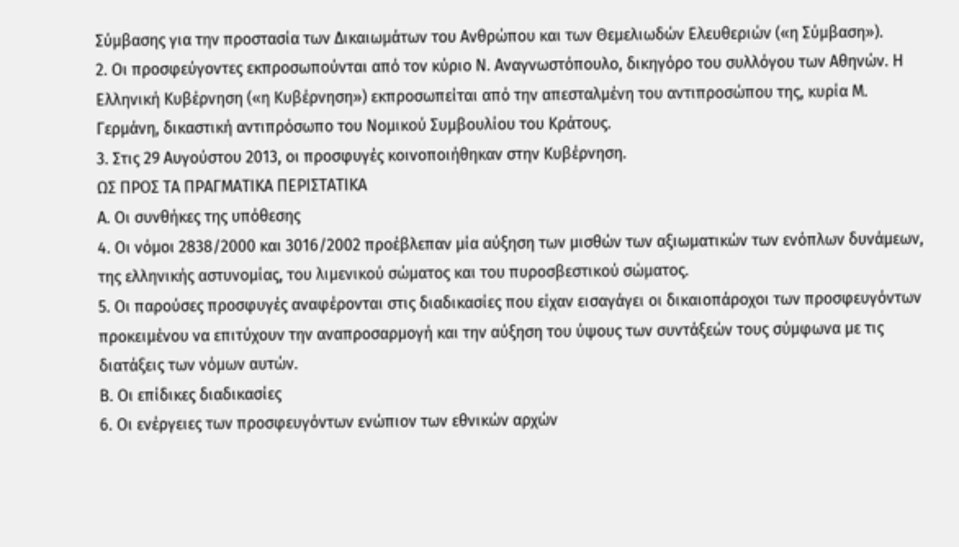Σύμβασης για την προστασία των Δικαιωμάτων του Ανθρώπου και των Θεμελιωδών Ελευθεριών («η Σύμβαση»).
2. Οι προσφεύγοντες εκπροσωπούνται από τον κύριο Ν. Αναγνωστόπουλο, δικηγόρο του συλλόγου των Αθηνών. Η Ελληνική Κυβέρνηση («η Κυβέρνηση») εκπροσωπείται από την απεσταλμένη του αντιπροσώπου της, κυρία Μ. Γερμάνη, δικαστική αντιπρόσωπο του Νομικού Συμβουλίου του Κράτους.
3. Στις 29 Αυγούστου 2013, οι προσφυγές κοινοποιήθηκαν στην Κυβέρνηση.
ΩΣ ΠΡΟΣ ΤΑ ΠΡΑΓΜΑΤΙΚΑ ΠΕΡΙΣΤΑΤΙΚΑ
Α. Οι συνθήκες της υπόθεσης
4. Οι νόμοι 2838/2000 και 3016/2002 προέβλεπαν μία αύξηση των μισθών των αξιωματικών των ενόπλων δυνάμεων, της ελληνικής αστυνομίας, του λιμενικού σώματος και του πυροσβεστικού σώματος.
5. Οι παρούσες προσφυγές αναφέρονται στις διαδικασίες που είχαν εισαγάγει οι δικαιοπάροχοι των προσφευγόντων προκειμένου να επιτύχουν την αναπροσαρμογή και την αύξηση του ύψους των συντάξεών τους σύμφωνα με τις διατάξεις των νόμων αυτών.
Β. Οι επίδικες διαδικασίες
6. Οι ενέργειες των προσφευγόντων ενώπιον των εθνικών αρχών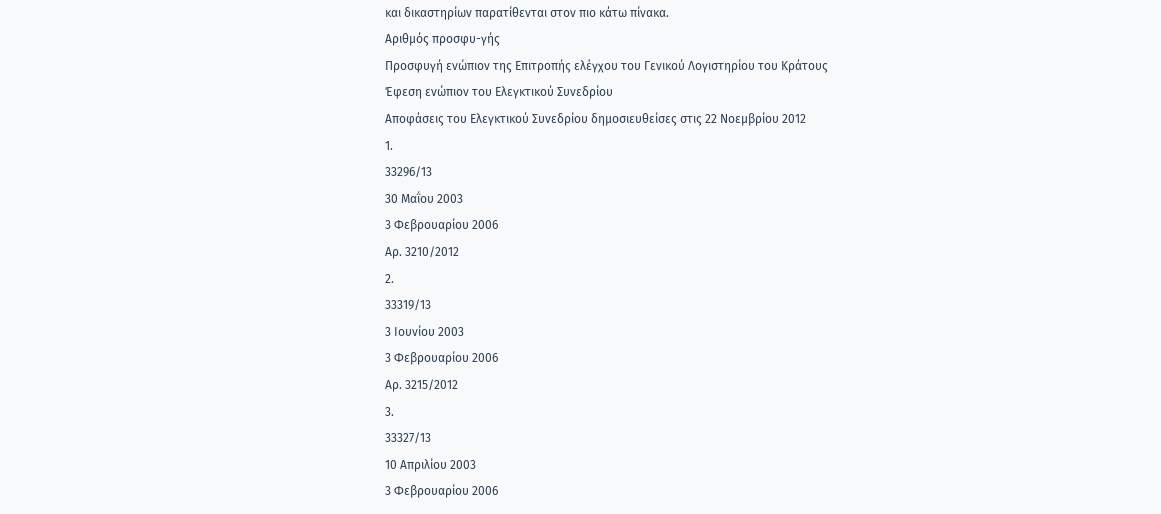και δικαστηρίων παρατίθενται στον πιο κάτω πίνακα.
Αριθμός προσφυ-γής
Προσφυγή ενώπιον της Επιτροπής ελέγχου του Γενικού Λογιστηρίου του Κράτους
Έφεση ενώπιον του Ελεγκτικού Συνεδρίου
Αποφάσεις του Ελεγκτικού Συνεδρίου δημοσιευθείσες στις 22 Νοεμβρίου 2012
1.
33296/13
30 Μαΐου 2003
3 Φεβρουαρίου 2006
Αρ. 3210/2012
2.
33319/13
3 Ιουνίου 2003
3 Φεβρουαρίου 2006
Αρ. 3215/2012
3.
33327/13
10 Απριλίου 2003
3 Φεβρουαρίου 2006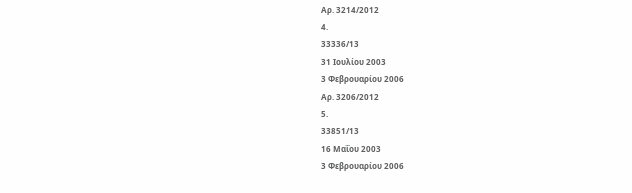Αρ. 3214/2012
4.
33336/13
31 Ιουλίου 2003
3 Φεβρουαρίου 2006
Αρ. 3206/2012
5.
33851/13
16 Μαΐου 2003
3 Φεβρουαρίου 2006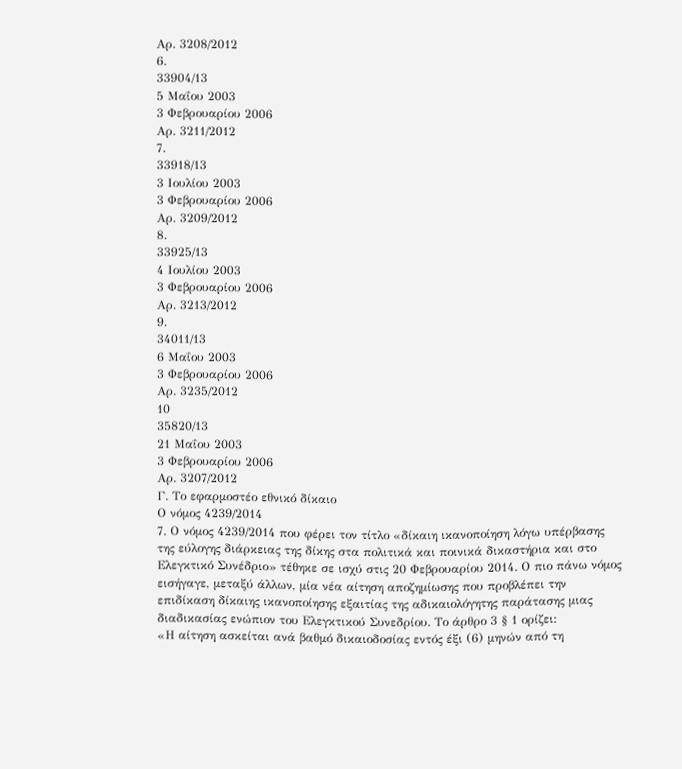Αρ. 3208/2012
6.
33904/13
5 Μαΐου 2003
3 Φεβρουαρίου 2006
Αρ. 3211/2012
7.
33918/13
3 Ιουλίου 2003
3 Φεβρουαρίου 2006
Αρ. 3209/2012
8.
33925/13
4 Ιουλίου 2003
3 Φεβρουαρίου 2006
Αρ. 3213/2012
9.
34011/13
6 Μαΐου 2003
3 Φεβρουαρίου 2006
Αρ. 3235/2012
10
35820/13
21 Μαΐου 2003
3 Φεβρουαρίου 2006
Αρ. 3207/2012
Γ. Το εφαρμοστέο εθνικό δίκαιο
Ο νόμος 4239/2014
7. Ο νόμος 4239/2014 που φέρει τον τίτλο «δίκαιη ικανοποίηση λόγω υπέρβασης της εύλογης διάρκειας της δίκης στα πολιτικά και ποινικά δικαστήρια και στο Ελεγκτικό Συνέδριο» τέθηκε σε ισχύ στις 20 Φεβρουαρίου 2014. Ο πιο πάνω νόμος εισήγαγε, μεταξύ άλλων, μία νέα αίτηση αποζημίωσης που προβλέπει την επιδίκαση δίκαιης ικανοποίησης εξαιτίας της αδικαιολόγητης παράτασης μιας διαδικασίας ενώπιον του Ελεγκτικού Συνεδρίου. Το άρθρο 3 § 1 ορίζει:
«Η αίτηση ασκείται ανά βαθμό δικαιοδοσίας εντός έξι (6) μηνών από τη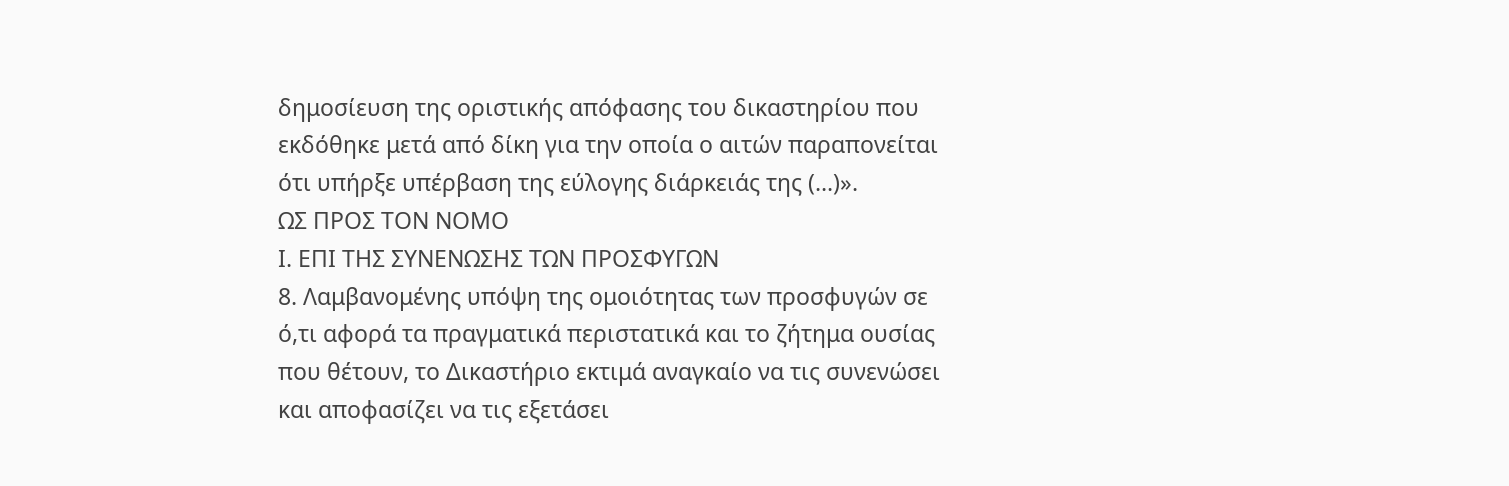δημοσίευση της οριστικής απόφασης του δικαστηρίου που εκδόθηκε μετά από δίκη για την οποία ο αιτών παραπονείται ότι υπήρξε υπέρβαση της εύλογης διάρκειάς της (...)».
ΩΣ ΠΡΟΣ ΤΟΝ ΝΟΜΟ
Ι. ΕΠΙ ΤΗΣ ΣΥΝΕΝΩΣΗΣ ΤΩΝ ΠΡΟΣΦΥΓΩΝ
8. Λαμβανομένης υπόψη της ομοιότητας των προσφυγών σε ό,τι αφορά τα πραγματικά περιστατικά και το ζήτημα ουσίας που θέτουν, το Δικαστήριο εκτιμά αναγκαίο να τις συνενώσει και αποφασίζει να τις εξετάσει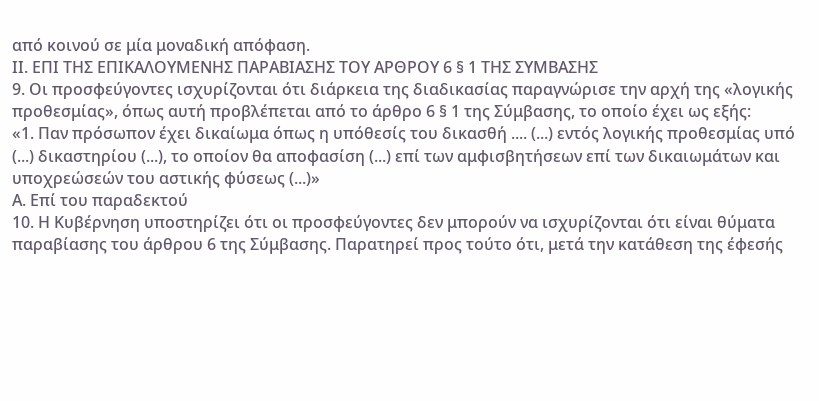από κοινού σε μία μοναδική απόφαση.
ΙΙ. ΕΠΙ ΤΗΣ ΕΠΙΚΑΛΟΥΜΕΝΗΣ ΠΑΡΑΒΙΑΣΗΣ ΤΟΥ ΑΡΘΡΟΥ 6 § 1 ΤΗΣ ΣΥΜΒΑΣΗΣ
9. Οι προσφεύγοντες ισχυρίζονται ότι διάρκεια της διαδικασίας παραγνώρισε την αρχή της «λογικής προθεσμίας», όπως αυτή προβλέπεται από το άρθρο 6 § 1 της Σύμβασης, το οποίο έχει ως εξής:
«1. Παν πρόσωπον έχει δικαίωμα όπως η υπόθεσίς του δικασθή .... (...) εντός λογικής προθεσμίας υπό (...) δικαστηρίου (...), το οποίον θα αποφασίση (...) επί των αμφισβητήσεων επί των δικαιωμάτων και υποχρεώσεών του αστικής φύσεως (...)»
Α. Επί του παραδεκτού
10. Η Κυβέρνηση υποστηρίζει ότι οι προσφεύγοντες δεν μπορούν να ισχυρίζονται ότι είναι θύματα παραβίασης του άρθρου 6 της Σύμβασης. Παρατηρεί προς τούτο ότι, μετά την κατάθεση της έφεσής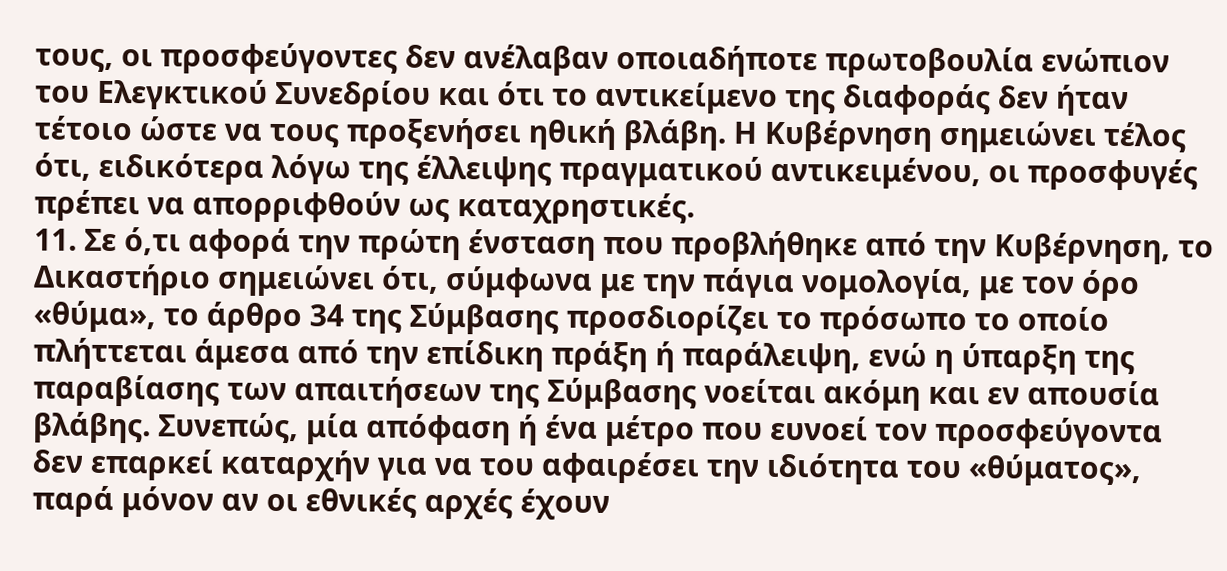τους, οι προσφεύγοντες δεν ανέλαβαν οποιαδήποτε πρωτοβουλία ενώπιον του Ελεγκτικού Συνεδρίου και ότι το αντικείμενο της διαφοράς δεν ήταν τέτοιο ώστε να τους προξενήσει ηθική βλάβη. Η Κυβέρνηση σημειώνει τέλος ότι, ειδικότερα λόγω της έλλειψης πραγματικού αντικειμένου, οι προσφυγές πρέπει να απορριφθούν ως καταχρηστικές.
11. Σε ό,τι αφορά την πρώτη ένσταση που προβλήθηκε από την Κυβέρνηση, το Δικαστήριο σημειώνει ότι, σύμφωνα με την πάγια νομολογία, με τον όρο «θύμα», το άρθρο 34 της Σύμβασης προσδιορίζει το πρόσωπο το οποίο πλήττεται άμεσα από την επίδικη πράξη ή παράλειψη, ενώ η ύπαρξη της παραβίασης των απαιτήσεων της Σύμβασης νοείται ακόμη και εν απουσία βλάβης. Συνεπώς, μία απόφαση ή ένα μέτρο που ευνοεί τον προσφεύγοντα δεν επαρκεί καταρχήν για να του αφαιρέσει την ιδιότητα του «θύματος», παρά μόνον αν οι εθνικές αρχές έχουν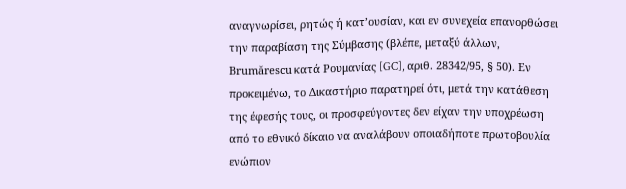αναγνωρίσει, ρητώς ή κατ’ουσίαν, και εν συνεχεία επανορθώσει την παραβίαση της Σύμβασης (βλέπε, μεταξύ άλλων, Brumărescu κατά Ρουμανίας [GC], αριθ. 28342/95, § 50). Εν προκειμένω, το Δικαστήριο παρατηρεί ότι, μετά την κατάθεση της έφεσής τους, οι προσφεύγοντες δεν είχαν την υποχρέωση από το εθνικό δίκαιο να αναλάβουν οποιαδήποτε πρωτοβουλία ενώπιον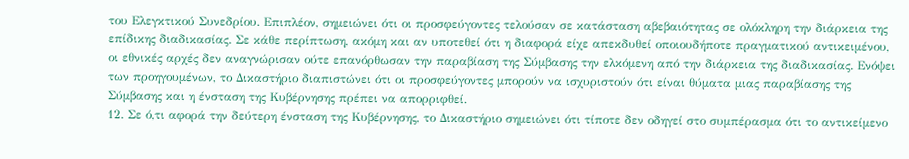του Ελεγκτικού Συνεδρίου. Επιπλέον, σημειώνει ότι οι προσφεύγοντες τελούσαν σε κατάσταση αβεβαιότητας σε ολόκληρη την διάρκεια της επίδικης διαδικασίας. Σε κάθε περίπτωση, ακόμη και αν υποτεθεί ότι η διαφορά είχε απεκδυθεί οποιουδήποτε πραγματικού αντικειμένου, οι εθνικές αρχές δεν αναγνώρισαν ούτε επανόρθωσαν την παραβίαση της Σύμβασης την ελκόμενη από την διάρκεια της διαδικασίας. Ενόψει των προηγουμένων, το Δικαστήριο διαπιστώνει ότι οι προσφεύγοντες μπορούν να ισχυριστούν ότι είναι θύματα μιας παραβίασης της Σύμβασης και η ένσταση της Κυβέρνησης πρέπει να απορριφθεί.
12. Σε ό,τι αφορά την δεύτερη ένσταση της Κυβέρνησης, το Δικαστήριο σημειώνει ότι τίποτε δεν οδηγεί στο συμπέρασμα ότι το αντικείμενο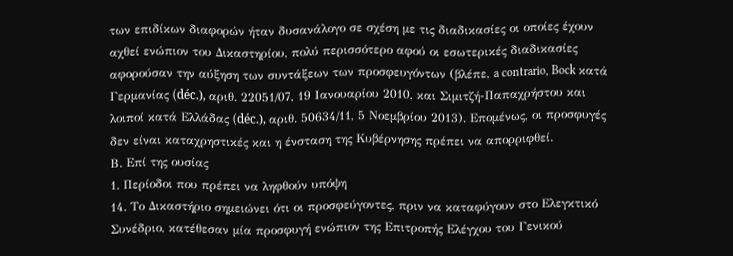των επιδίκων διαφορών ήταν δυσανάλογο σε σχέση με τις διαδικασίες οι οποίες έχουν αχθεί ενώπιον του Δικαστηρίου, πολύ περισσότερο αφού οι εσωτερικές διαδικασίες αφορούσαν την αύξηση των συντάξεων των προσφευγόντων (βλέπε, a contrario, Bock κατά Γερμανίας (déc.), αριθ. 22051/07, 19 Ιανουαρίου 2010, και Σιμιτζή-Παπαχρήστου και λοιποί κατά Ελλάδας (déc.), αριθ. 50634/11, 5 Νοεμβρίου 2013). Επομένως, οι προσφυγές δεν είναι καταχρηστικές και η ένσταση της Κυβέρνησης πρέπει να απορριφθεί.
Β. Επί της ουσίας
1. Περίοδοι που πρέπει να ληφθούν υπόψη
14. Το Δικαστήριο σημειώνει ότι οι προσφεύγοντες, πριν να καταφύγουν στο Ελεγκτικό Συνέδριο, κατέθεσαν μία προσφυγή ενώπιον της Επιτροπής Ελέγχου του Γενικού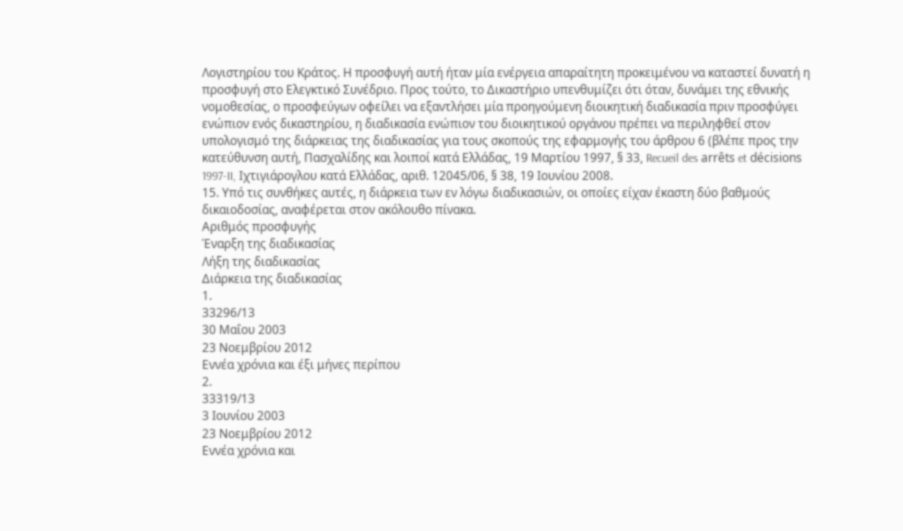Λογιστηρίου του Κράτος. Η προσφυγή αυτή ήταν μία ενέργεια απαραίτητη προκειμένου να καταστεί δυνατή η προσφυγή στο Ελεγκτικό Συνέδριο. Προς τούτο, το Δικαστήριο υπενθυμίζει ότι όταν, δυνάμει της εθνικής νομοθεσίας, ο προσφεύγων οφείλει να εξαντλήσει μία προηγούμενη διοικητική διαδικασία πριν προσφύγει ενώπιον ενός δικαστηρίου, η διαδικασία ενώπιον του διοικητικού οργάνου πρέπει να περιληφθεί στον υπολογισμό της διάρκειας της διαδικασίας για τους σκοπούς της εφαρμογής του άρθρου 6 (βλέπε προς την κατεύθυνση αυτή, Πασχαλίδης και λοιποί κατά Ελλάδας, 19 Μαρτίου 1997, § 33, Recueil des arrêts et décisions 1997-II, Ιχτιγιάρογλου κατά Ελλάδας, αριθ. 12045/06, § 38, 19 Ιουνίου 2008.
15. Υπό τις συνθήκες αυτές, η διάρκεια των εν λόγω διαδικασιών, οι οποίες είχαν έκαστη δύο βαθμούς δικαιοδοσίας, αναφέρεται στον ακόλουθο πίνακα.
Αριθμός προσφυγής
Έναρξη της διαδικασίας
Λήξη της διαδικασίας
Διάρκεια της διαδικασίας
1.
33296/13
30 Μαΐου 2003
23 Νοεμβρίου 2012
Εννέα χρόνια και έξι μήνες περίπου
2.
33319/13
3 Ιουνίου 2003
23 Νοεμβρίου 2012
Εννέα χρόνια και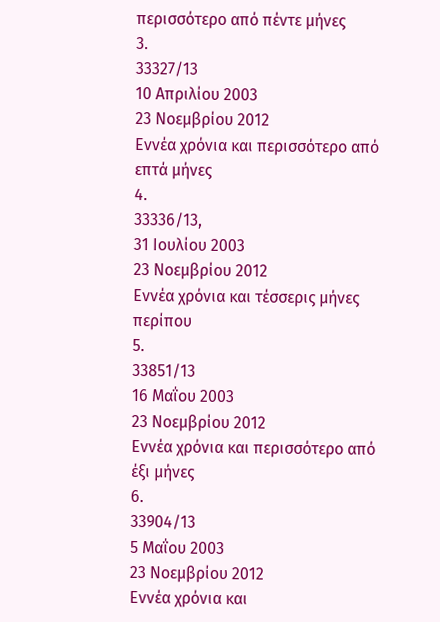περισσότερο από πέντε μήνες
3.
33327/13
10 Απριλίου 2003
23 Νοεμβρίου 2012
Εννέα χρόνια και περισσότερο από επτά μήνες
4.
33336/13,
31 Ιουλίου 2003
23 Νοεμβρίου 2012
Εννέα χρόνια και τέσσερις μήνες περίπου
5.
33851/13
16 Μαΐου 2003
23 Νοεμβρίου 2012
Εννέα χρόνια και περισσότερο από έξι μήνες
6.
33904/13
5 Μαΐου 2003
23 Νοεμβρίου 2012
Εννέα χρόνια και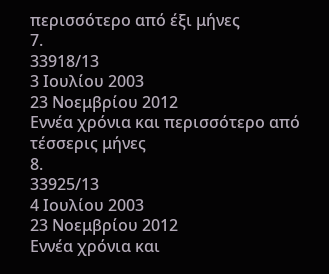περισσότερο από έξι μήνες
7.
33918/13
3 Ιουλίου 2003
23 Νοεμβρίου 2012
Εννέα χρόνια και περισσότερο από τέσσερις μήνες
8.
33925/13
4 Ιουλίου 2003
23 Νοεμβρίου 2012
Εννέα χρόνια και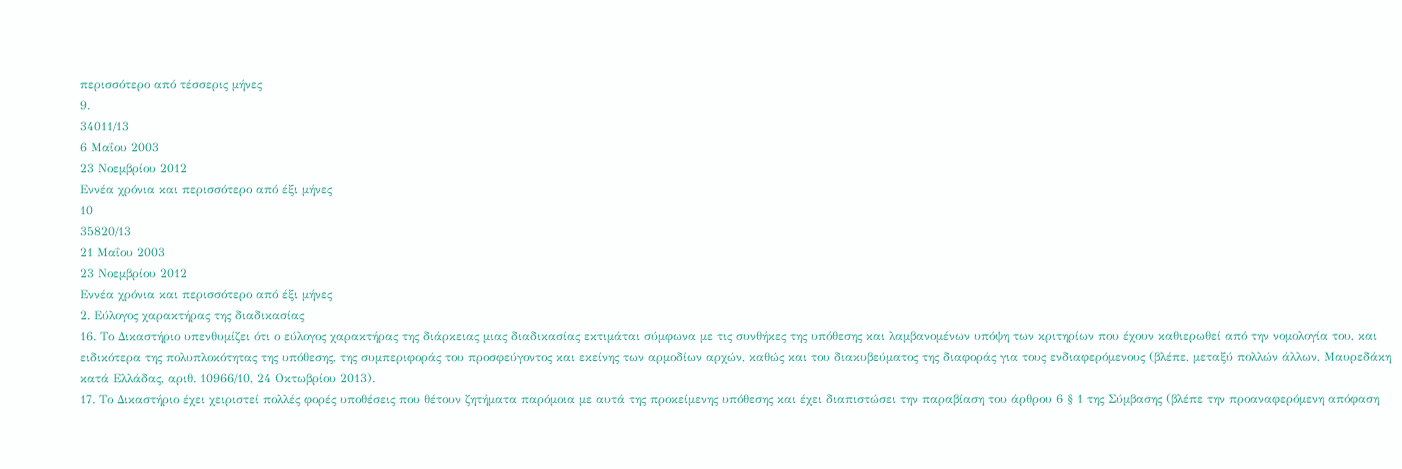περισσότερο από τέσσερις μήνες
9.
34011/13
6 Μαΐου 2003
23 Νοεμβρίου 2012
Εννέα χρόνια και περισσότερο από έξι μήνες
10
35820/13
21 Μαΐου 2003
23 Νοεμβρίου 2012
Εννέα χρόνια και περισσότερο από έξι μήνες
2. Εύλογος χαρακτήρας της διαδικασίας
16. Το Δικαστήριο υπενθυμίζει ότι ο εύλογος χαρακτήρας της διάρκειας μιας διαδικασίας εκτιμάται σύμφωνα με τις συνθήκες της υπόθεσης και λαμβανομένων υπόψη των κριτηρίων που έχουν καθιερωθεί από την νομολογία του, και ειδικότερα της πολυπλοκότητας της υπόθεσης, της συμπεριφοράς του προσφεύγοντος και εκείνης των αρμοδίων αρχών, καθώς και του διακυβεύματος της διαφοράς για τους ενδιαφερόμενους (βλέπε, μεταξύ πολλών άλλων, Μαυρεδάκη κατά Ελλάδας, αριθ. 10966/10, 24 Οκτωβρίου 2013).
17. Το Δικαστήριο έχει χειριστεί πολλές φορές υποθέσεις που θέτουν ζητήματα παρόμοια με αυτά της προκείμενης υπόθεσης και έχει διαπιστώσει την παραβίαση του άρθρου 6 § 1 της Σύμβασης (βλέπε την προαναφερόμενη απόφαση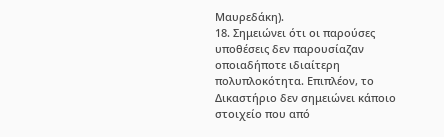Μαυρεδάκη).
18. Σημειώνει ότι οι παρούσες υποθέσεις δεν παρουσίαζαν οποιαδήποτε ιδιαίτερη πολυπλοκότητα. Επιπλέον, το Δικαστήριο δεν σημειώνει κάποιο στοιχείο που από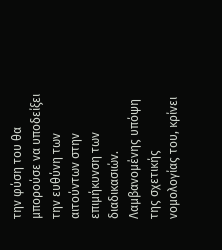την φύση του θα μπορούσε να υποδείξει την ευθύνη των αιτούντων στην επιμήκυνση των διαδικασιών. Λαμβανομένης υπόψη της σχετικής νομολογίας του, κρίνει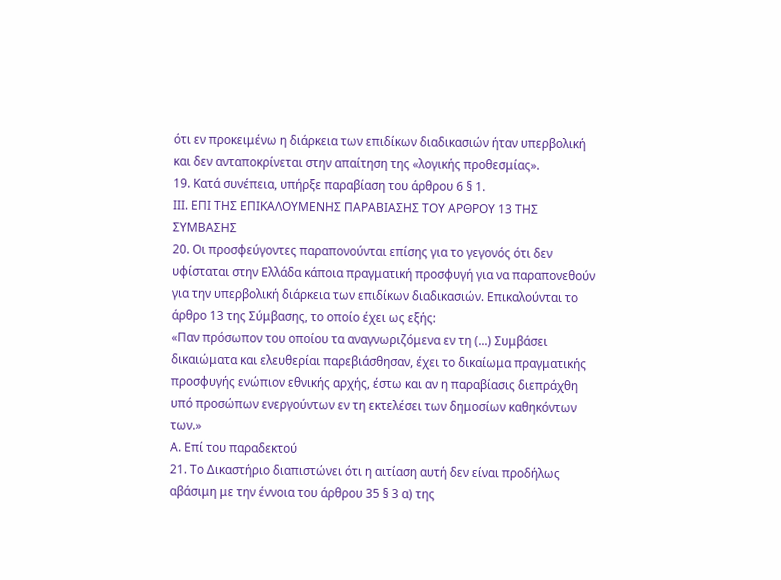ότι εν προκειμένω η διάρκεια των επιδίκων διαδικασιών ήταν υπερβολική και δεν ανταποκρίνεται στην απαίτηση της «λογικής προθεσμίας».
19. Κατά συνέπεια, υπήρξε παραβίαση του άρθρου 6 § 1.
ΙΙΙ. ΕΠΙ ΤΗΣ ΕΠΙΚΑΛΟΥΜΕΝΗΣ ΠΑΡΑΒΙΑΣΗΣ ΤΟΥ ΑΡΘΡΟΥ 13 ΤΗΣ ΣΥΜΒΑΣΗΣ
20. Οι προσφεύγοντες παραπονούνται επίσης για το γεγονός ότι δεν υφίσταται στην Ελλάδα κάποια πραγματική προσφυγή για να παραπονεθούν για την υπερβολική διάρκεια των επιδίκων διαδικασιών. Επικαλούνται το άρθρο 13 της Σύμβασης, το οποίο έχει ως εξής:
«Παν πρόσωπον του οποίου τα αναγνωριζόμενα εν τη (...) Συμβάσει δικαιώματα και ελευθερίαι παρεβιάσθησαν, έχει το δικαίωμα πραγματικής προσφυγής ενώπιον εθνικής αρχής, έστω και αν η παραβίασις διεπράχθη υπό προσώπων ενεργούντων εν τη εκτελέσει των δημοσίων καθηκόντων των.»
Α. Επί του παραδεκτού
21. Το Δικαστήριο διαπιστώνει ότι η αιτίαση αυτή δεν είναι προδήλως αβάσιμη με την έννοια του άρθρου 35 § 3 α) της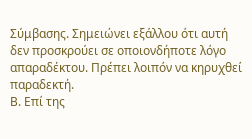Σύμβασης. Σημειώνει εξάλλου ότι αυτή δεν προσκρούει σε οποιονδήποτε λόγο απαραδέκτου. Πρέπει λοιπόν να κηρυχθεί παραδεκτή.
Β. Επί της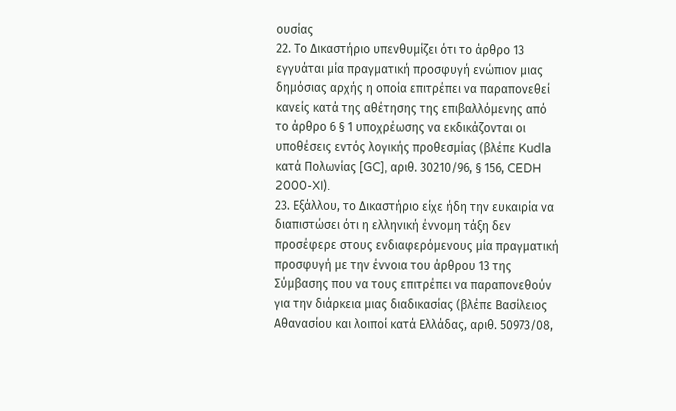ουσίας
22. Το Δικαστήριο υπενθυμίζει ότι το άρθρο 13 εγγυάται μία πραγματική προσφυγή ενώπιον μιας δημόσιας αρχής η οποία επιτρέπει να παραπονεθεί κανείς κατά της αθέτησης της επιβαλλόμενης από το άρθρο 6 § 1 υποχρέωσης να εκδικάζονται οι υποθέσεις εντός λογικής προθεσμίας (βλέπε Kudla κατά Πολωνίας [GC], αριθ. 30210/96, § 156, CEDH 2000-XI).
23. Εξάλλου, το Δικαστήριο είχε ήδη την ευκαιρία να διαπιστώσει ότι η ελληνική έννομη τάξη δεν προσέφερε στους ενδιαφερόμενους μία πραγματική προσφυγή με την έννοια του άρθρου 13 της Σύμβασης που να τους επιτρέπει να παραπονεθούν για την διάρκεια μιας διαδικασίας (βλέπε Βασίλειος Αθανασίου και λοιποί κατά Ελλάδας, αριθ. 50973/08,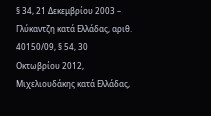§ 34, 21 Δεκεμβρίου 2003 – Γλύκαντζη κατά Ελλάδας, αριθ. 40150/09, § 54, 30 Οκτωβρίου 2012, Μιχελιουδάκης κατά Ελλάδας,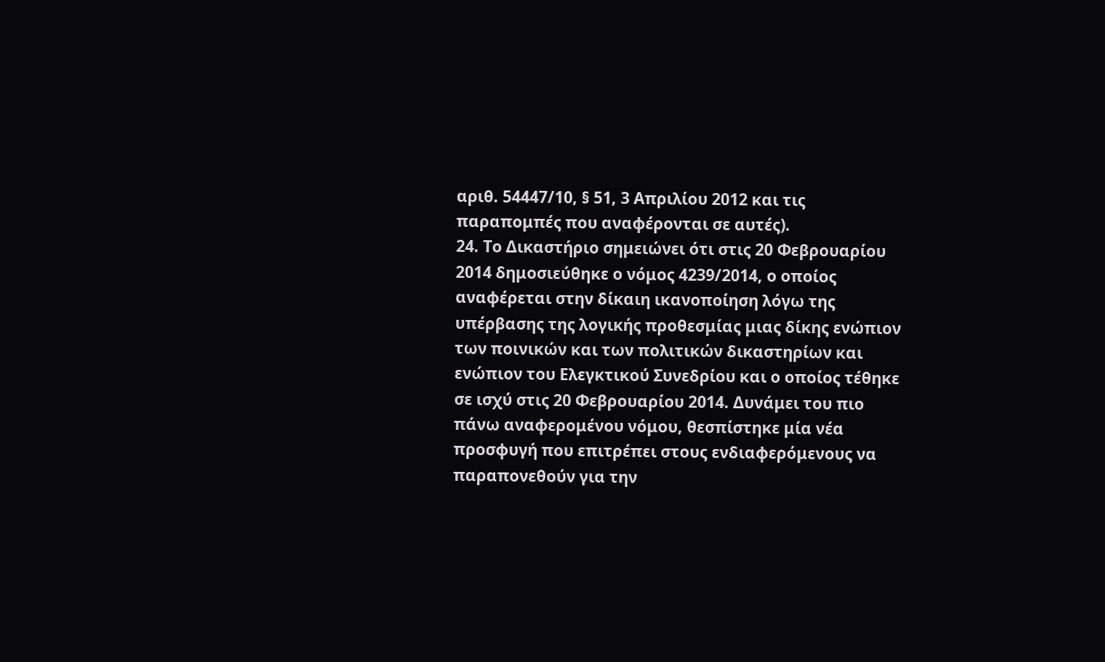αριθ. 54447/10, § 51, 3 Απριλίου 2012 και τις παραπομπές που αναφέρονται σε αυτές).
24. Το Δικαστήριο σημειώνει ότι στις 20 Φεβρουαρίου 2014 δημοσιεύθηκε ο νόμος 4239/2014, ο οποίος αναφέρεται στην δίκαιη ικανοποίηση λόγω της υπέρβασης της λογικής προθεσμίας μιας δίκης ενώπιον των ποινικών και των πολιτικών δικαστηρίων και ενώπιον του Ελεγκτικού Συνεδρίου και ο οποίος τέθηκε σε ισχύ στις 20 Φεβρουαρίου 2014. Δυνάμει του πιο πάνω αναφερομένου νόμου, θεσπίστηκε μία νέα προσφυγή που επιτρέπει στους ενδιαφερόμενους να παραπονεθούν για την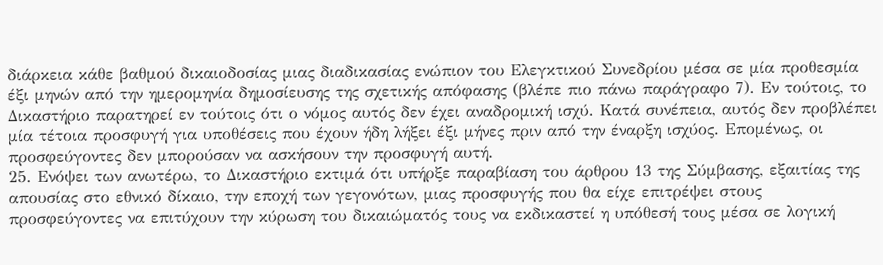διάρκεια κάθε βαθμού δικαιοδοσίας μιας διαδικασίας ενώπιον του Ελεγκτικού Συνεδρίου μέσα σε μία προθεσμία έξι μηνών από την ημερομηνία δημοσίευσης της σχετικής απόφασης (βλέπε πιο πάνω παράγραφο 7). Εν τούτοις, το Δικαστήριο παρατηρεί εν τούτοις ότι ο νόμος αυτός δεν έχει αναδρομική ισχύ. Κατά συνέπεια, αυτός δεν προβλέπει μία τέτοια προσφυγή για υποθέσεις που έχουν ήδη λήξει έξι μήνες πριν από την έναρξη ισχύος. Επομένως, οι προσφεύγοντες δεν μπορούσαν να ασκήσουν την προσφυγή αυτή.
25. Ενόψει των ανωτέρω, το Δικαστήριο εκτιμά ότι υπήρξε παραβίαση του άρθρου 13 της Σύμβασης, εξαιτίας της απουσίας στο εθνικό δίκαιο, την εποχή των γεγονότων, μιας προσφυγής που θα είχε επιτρέψει στους προσφεύγοντες να επιτύχουν την κύρωση του δικαιώματός τους να εκδικαστεί η υπόθεσή τους μέσα σε λογική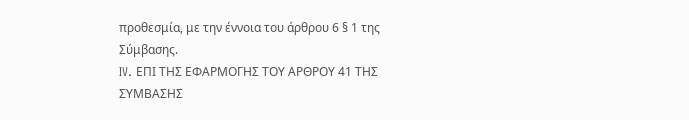προθεσμία, με την έννοια του άρθρου 6 § 1 της Σύμβασης.
IV. ΕΠΙ ΤΗΣ ΕΦΑΡΜΟΓΗΣ ΤΟΥ ΑΡΘΡΟΥ 41 ΤΗΣ ΣΥΜΒΑΣΗΣ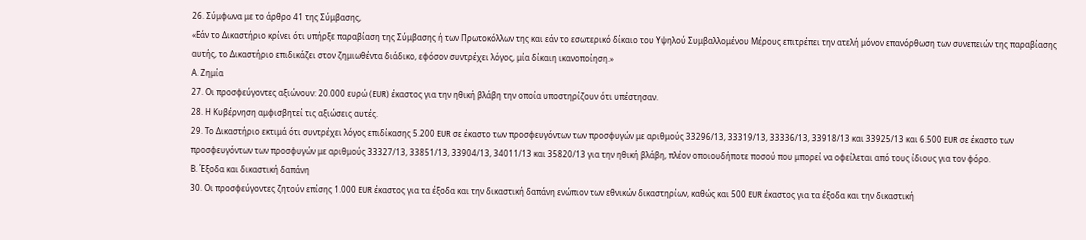26. Σύμφωνα με το άρθρο 41 της Σύμβασης,
«Εάν το Δικαστήριο κρίνει ότι υπήρξε παραβίαση της Σύμβασης ή των Πρωτοκόλλων της και εάν το εσωτερικό δίκαιο του Υψηλού Συμβαλλομένου Μέρους επιτρέπει την ατελή μόνον επανόρθωση των συνεπειών της παραβίασης αυτής, το Δικαστήριο επιδικάζει στον ζημιωθέντα διάδικο, εφόσον συντρέχει λόγος, μία δίκαιη ικανοποίηση.»
Α. Ζημία
27. Οι προσφεύγοντες αξιώνουν: 20.000 ευρώ (EUR) έκαστος για την ηθική βλάβη την οποία υποστηρίζουν ότι υπέστησαν.
28. Η Κυβέρνηση αμφισβητεί τις αξιώσεις αυτές.
29. Το Δικαστήριο εκτιμά ότι συντρέχει λόγος επιδίκασης 5.200 EUR σε έκαστο των προσφευγόντων των προσφυγών με αριθμούς 33296/13, 33319/13, 33336/13, 33918/13 και 33925/13 και 6.500 EUR σε έκαστο των προσφευγόντων των προσφυγών με αριθμούς 33327/13, 33851/13, 33904/13, 34011/13 και 35820/13 για την ηθική βλάβη, πλέον οποιουδήποτε ποσού που μπορεί να οφείλεται από τους ίδιους για τον φόρο.
Β. Έξοδα και δικαστική δαπάνη
30. Οι προσφεύγοντες ζητούν επίσης 1.000 EUR έκαστος για τα έξοδα και την δικαστική δαπάνη ενώπιον των εθνικών δικαστηρίων, καθώς και 500 EUR έκαστος για τα έξοδα και την δικαστική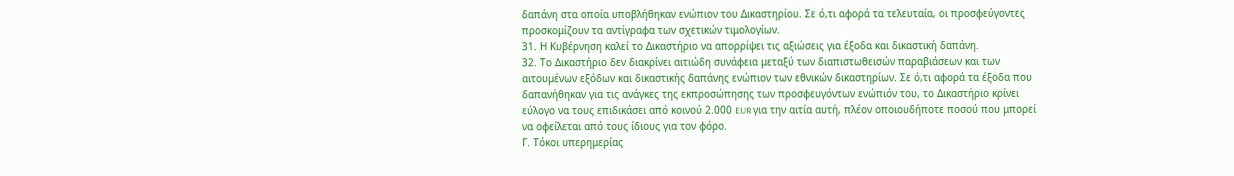δαπάνη στα οποία υποβλήθηκαν ενώπιον του Δικαστηρίου. Σε ό,τι αφορά τα τελευταία, οι προσφεύγοντες προσκομίζουν τα αντίγραφα των σχετικών τιμολογίων.
31. Η Κυβέρνηση καλεί το Δικαστήριο να απορρίψει τις αξιώσεις για έξοδα και δικαστική δαπάνη.
32. Το Δικαστήριο δεν διακρίνει αιτιώδη συνάφεια μεταξύ των διαπιστωθεισών παραβιάσεων και των αιτουμένων εξόδων και δικαστικής δαπάνης ενώπιον των εθνικών δικαστηρίων. Σε ό,τι αφορά τα έξοδα που δαπανήθηκαν για τις ανάγκες της εκπροσώπησης των προσφευγόντων ενώπιόν του, το Δικαστήριο κρίνει εύλογο να τους επιδικάσει από κοινού 2.000 EUR για την αιτία αυτή, πλέον οποιουδήποτε ποσού που μπορεί να οφείλεται από τους ίδιους για τον φόρο.
Γ. Τόκοι υπερημερίας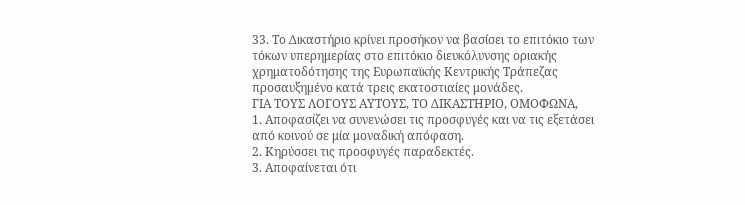33. Το Δικαστήριο κρίνει προσήκον να βασίσει το επιτόκιο των τόκων υπερημερίας στο επιτόκιο διευκόλυνσης οριακής χρηματοδότησης της Ευρωπαϊκής Κεντρικής Τράπεζας προσαυξημένο κατά τρεις εκατοστιαίες μονάδες.
ΓΙΑ ΤΟΥΣ ΛΟΓΟΥΣ ΑΥΤΟΥΣ, ΤΟ ΔΙΚΑΣΤΗΡΙΟ, ΟΜΟΦΩΝΑ,
1. Αποφασίζει να συνενώσει τις προσφυγές και να τις εξετάσει από κοινού σε μία μοναδική απόφαση.
2. Κηρύσσει τις προσφυγές παραδεκτές.
3. Αποφαίνεται ότι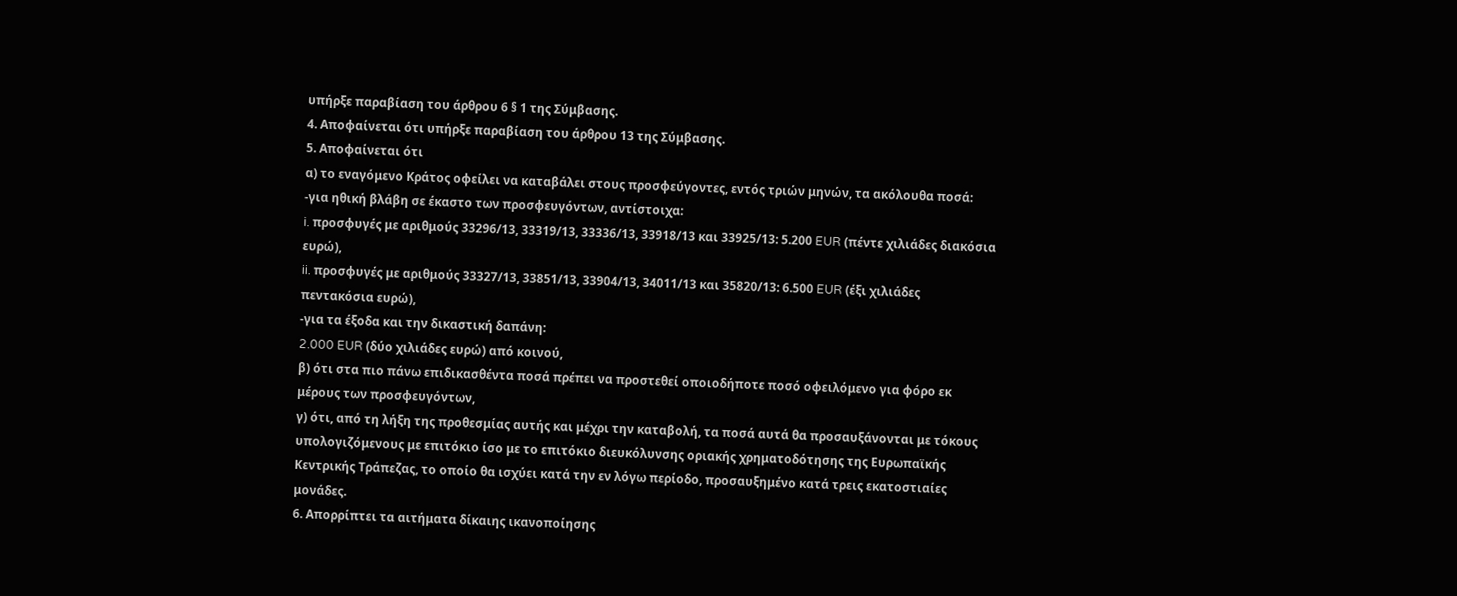υπήρξε παραβίαση του άρθρου 6 § 1 της Σύμβασης.
4. Αποφαίνεται ότι υπήρξε παραβίαση του άρθρου 13 της Σύμβασης.
5. Αποφαίνεται ότι
α) το εναγόμενο Κράτος οφείλει να καταβάλει στους προσφεύγοντες, εντός τριών μηνών, τα ακόλουθα ποσά:
-για ηθική βλάβη σε έκαστο των προσφευγόντων, αντίστοιχα:
i. προσφυγές με αριθμούς 33296/13, 33319/13, 33336/13, 33918/13 και 33925/13: 5.200 EUR (πέντε χιλιάδες διακόσια ευρώ),
ii. προσφυγές με αριθμούς 33327/13, 33851/13, 33904/13, 34011/13 και 35820/13: 6.500 EUR (έξι χιλιάδες πεντακόσια ευρώ),
-για τα έξοδα και την δικαστική δαπάνη:
2.000 EUR (δύο χιλιάδες ευρώ) από κοινού,
β) ότι στα πιο πάνω επιδικασθέντα ποσά πρέπει να προστεθεί οποιοδήποτε ποσό οφειλόμενο για φόρο εκ μέρους των προσφευγόντων,
γ) ότι, από τη λήξη της προθεσμίας αυτής και μέχρι την καταβολή, τα ποσά αυτά θα προσαυξάνονται με τόκους υπολογιζόμενους με επιτόκιο ίσο με το επιτόκιο διευκόλυνσης οριακής χρηματοδότησης της Ευρωπαϊκής Κεντρικής Τράπεζας, το οποίο θα ισχύει κατά την εν λόγω περίοδο, προσαυξημένο κατά τρεις εκατοστιαίες μονάδες.
6. Απορρίπτει τα αιτήματα δίκαιης ικανοποίησης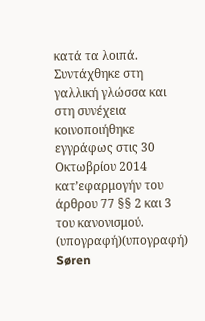κατά τα λοιπά.
Συντάχθηκε στη γαλλική γλώσσα και στη συνέχεια κοινοποιήθηκε εγγράφως στις 30 Οκτωβρίου 2014 κατ’εφαρμογήν του άρθρου 77 §§ 2 και 3 του κανονισμού.
(υπογραφή)(υπογραφή)
Søren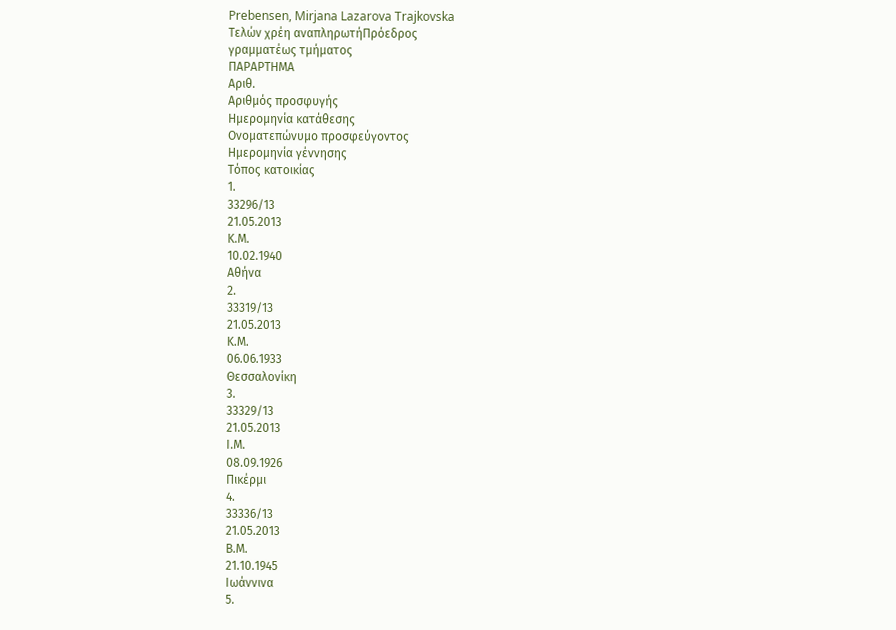Prebensen, Mirjana Lazarova Trajkovska
Τελών χρέη αναπληρωτήΠρόεδρος
γραμματέως τμήματος
ΠΑΡΑΡΤΗΜΑ
Αριθ.
Αριθμός προσφυγής
Ημερομηνία κατάθεσης
Ονοματεπώνυμο προσφεύγοντος
Ημερομηνία γέννησης
Τόπος κατοικίας
1.
33296/13
21.05.2013
Κ.Μ.
10.02.1940
Αθήνα
2.
33319/13
21.05.2013
Κ.Μ.
06.06.1933
Θεσσαλονίκη
3.
33329/13
21.05.2013
Ι.Μ.
08.09.1926
Πικέρμι
4.
33336/13
21.05.2013
Β.Μ.
21.10.1945
Ιωάννινα
5.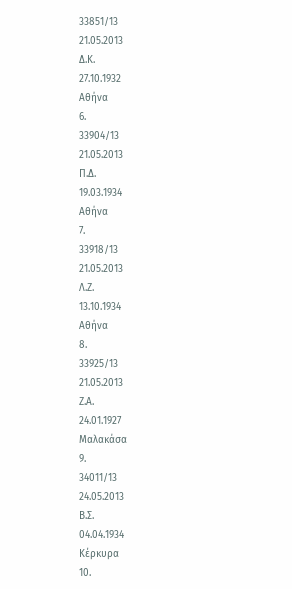33851/13
21.05.2013
Δ.Κ.
27.10.1932
Αθήνα
6.
33904/13
21.05.2013
Π.Δ.
19.03.1934
Αθήνα
7.
33918/13
21.05.2013
Λ.Ζ.
13.10.1934
Αθήνα
8.
33925/13
21.05.2013
Ζ.Α.
24.01.1927
Μαλακάσα
9.
34011/13
24.05.2013
Β.Σ.
04.04.1934
Κέρκυρα
10.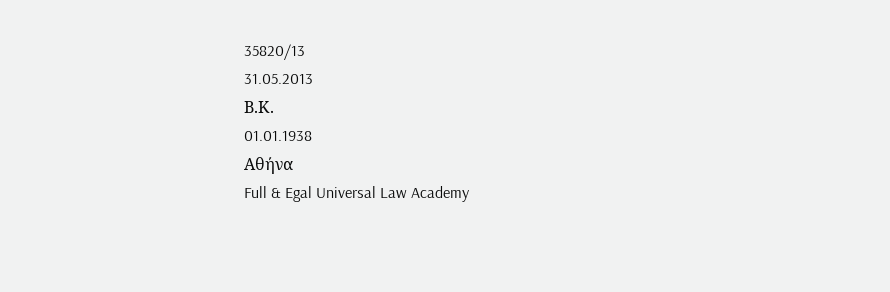35820/13
31.05.2013
Β.Κ.
01.01.1938
Αθήνα
Full & Egal Universal Law Academy